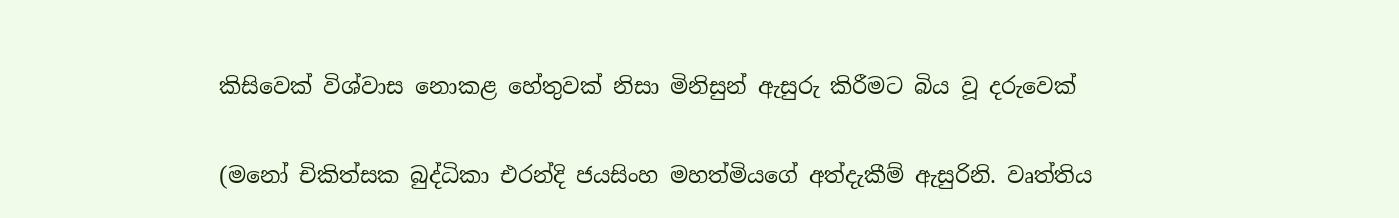කිසිවෙක් විශ්වාස නොකළ හේතුවක් නිසා මිනිසුන් ඇසුරු කිරීමට බිය වූ දරුවෙක්

(මනෝ චිකිත්සක බුද්ධිකා එරන්දි ජයසිංහ මහත්මියගේ අත්දැකීම් ඇසුරිනි. වෘත්තිය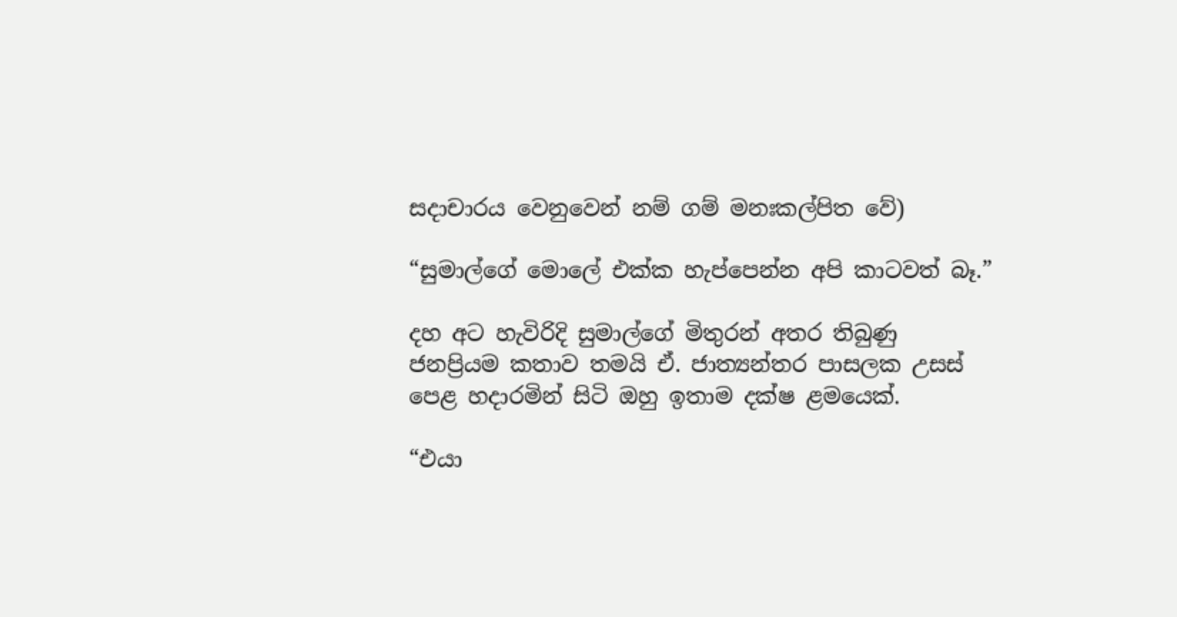සදාචාරය වෙනුවෙන් නම් ගම් මනඃකල්පිත වේ)

“සුමාල්ගේ මොලේ එක්ක හැප්පෙන්න අපි කාටවත් බෑ.”

දහ අට හැවිරිදි සුමාල්ගේ මිතුරන් අතර තිබුණු ජනප්‍රියම කතාව තමයි ඒ. ජාත්‍යන්තර පාසලක උසස් පෙළ හදාරමින් සිටි ඔහු ඉතාම දක්ෂ ළමයෙක්.

“එයා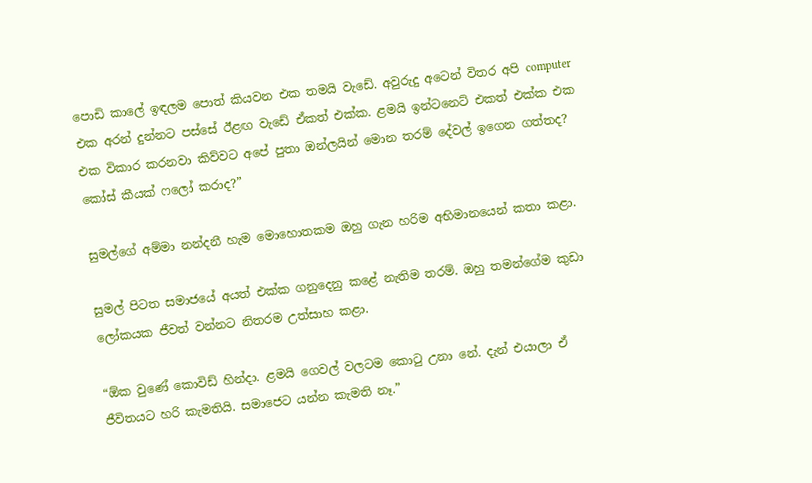පොඩි කාලේ ඉඳලම පොත් කියවන එක තමයි වැඩේ. අවුරුදු අටෙන් විතර අපි computer එක අරන් දුන්නට පස්සේ ඊළඟ වැඩේ ඒකත් එක්ක. ළමයි ඉන්ටනෙට් එකත් එක්ක එක එක විකාර කරනවා කිව්වට අපේ පුතා ඔන්ලයින් මොන තරම් දේවල් ඉගෙන ගත්තද? කෝස් කීයක් ෆලෝ කරාද?”

සුමල්ගේ අම්මා නන්දනී හැම මොහොතකම ඔහු ගැන හරිම අභිමානයෙන් කතා කළා.

සුමල් පිටත සමාජයේ අයත් එක්ක ගනුදෙනු කළේ නැතිම තරම්. ඔහු තමන්ගේම කුඩා ලෝකයක ජීවත් වන්නට නිතරම උත්සාහ කළා.

“ඕක වුණේ කොවිඩ් හින්දා. ළමයි ගෙවල් වලටම කොටු උනා නේ. දැන් එයාලා ඒ ජීවිතයට හරි කැමතියි. සමාජෙට යන්න කැමති නෑ.”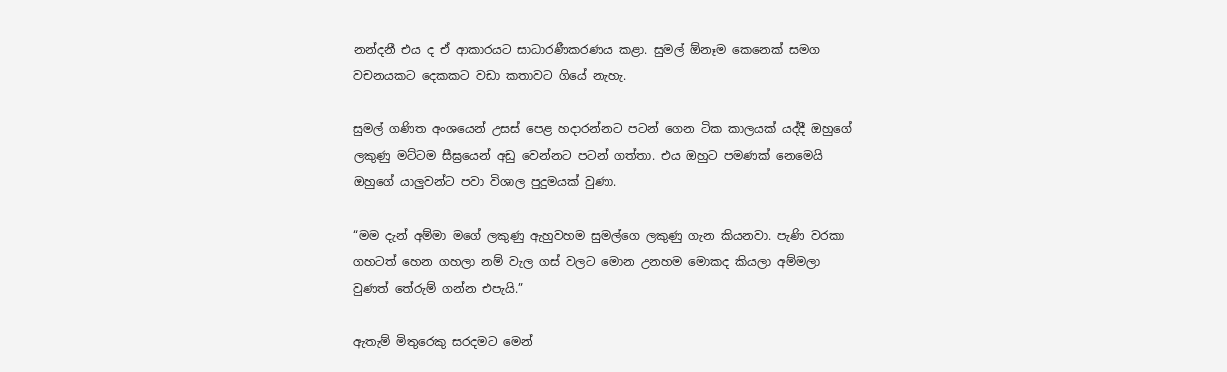නන්දනී එය ද ඒ ආකාරයට සාධාරණීකරණය කළා. සුමල් ඕනෑම කෙනෙක් සමග වචනයකට දෙකකට වඩා කතාවට ගියේ නැහැ.

සුමල් ගණිත අංශයෙන් උසස් පෙළ හදාරන්නට පටන් ගෙන ටික කාලයක් යද්දී ඔහුගේ ලකුණු මට්ටම සීඝ්‍රයෙන් අඩු වෙන්නට පටන් ගත්තා. එය ඔහුට පමණක් නෙමෙයි ඔහුගේ යාලුවන්ට පවා විශාල පුදුමයක් වුණා.

“මම දැන් අම්මා මගේ ලකුණු ඇහුවහම සුමල්ගෙ ලකුණු ගැන කියනවා. පැණි වරකා ගහටත් හෙන ගහලා නම් වැල ගස් වලට මොන උනහම මොකද කියලා අම්මලා වුණත් තේරුම් ගන්න එපැයි.”

ඇතැම් මිතුරෙකු සරදමට මෙන්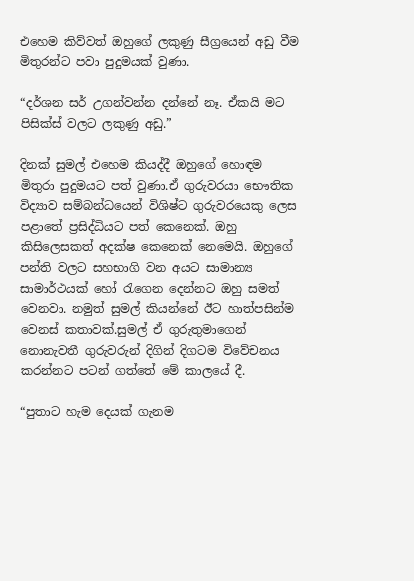එහෙම කිව්වත් ඔහුගේ ලකුණු සීග්‍රයෙන් අඩු වීම මිතුරන්ට පවා පුදුමයක් වුණා.

“දර්ශන සර් උගන්වන්න දන්නේ නෑ. ඒකයි මට පිසික්ස් වලට ලකුණු අඩු.”

දිනක් සුමල් එහෙම කියද්දී ඔහුගේ හොඳම මිතුරා පුදුමයට පත් වුණා.ඒ ගුරුවරයා භෞතික විද්‍යාව සම්බන්ධයෙන් විශිෂ්ට ගුරුවරයෙකු ලෙස පළාතේ ප්‍රසිද්ධියට පත් කෙනෙක්. ඔහු කිසිලෙසකත් අදක්ෂ කෙනෙක් නෙමෙයි. ඔහුගේ පන්ති වලට සහභාගි වන අයට සාමාන්‍ය සාමාර්ථයක් හෝ රැගෙන දෙන්නට ඔහු සමත් වෙනවා. නමුත් සුමල් කියන්නේ ඊට හාත්පසින්ම වෙනස් කතාවක්.සුමල් ඒ ගුරුතුමාගෙන් නොනැවතී ගුරුවරුන් දිගින් දිගටම විවේචනය කරන්නට පටන් ගත්තේ මේ කාලයේ දී.

“පුතාට හැම දෙයක් ගැනම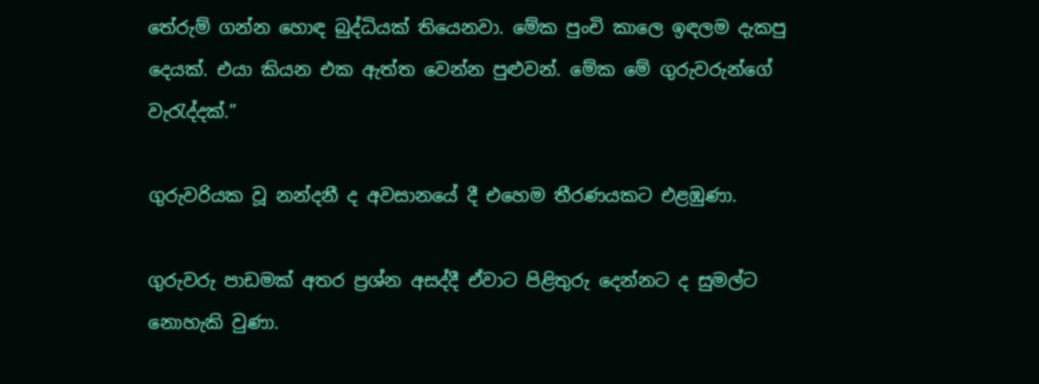තේරුම් ගන්න හොඳ බුද්ධියක් තියෙනවා. මේක පුංචි කාලෙ ඉඳලම දැකපු දෙයක්. එයා කියන එක ඇත්ත වෙන්න පුළුවන්. මේක මේ ගුරුවරුන්ගේ වැරැද්දක්.”

ගුරුවරියක වූ නන්දනී ද අවසානයේ දී එහෙම තීරණයකට එළඹුණා.

ගුරුවරු පාඩමක් අතර ප්‍රශ්න අසද්දී ඒවාට පිළිතුරු දෙන්නට ද සුමල්ට නොහැකි වුණා.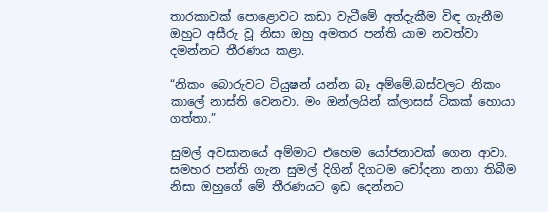තාරකාවක් පොළොවට කඩා වැටීමේ අත්දැකීම විඳ ගැනීම ඔහුට අසීරු වූ නිසා ඔහු අමතර පන්ති යාම නවත්වා දමන්නට තීරණය කළා.

“නිකං බොරුවට ටියුෂන් යන්න බෑ අම්මේ.බස්වලට නිකං කාලේ නාස්ති වෙනවා. මං ඔන්ලයින් ක්ලාසස් ටිකක් හොයා ගත්තා.”

සුමල් අවසානයේ අම්මාට එහෙම යෝජනාවක් ගෙන ආවා. සමහර පන්ති ගැන සුමල් දිගින් දිගටම චෝදනා නගා තිබීම නිසා ඔහුගේ මේ තීරණයට ඉඩ දෙන්නට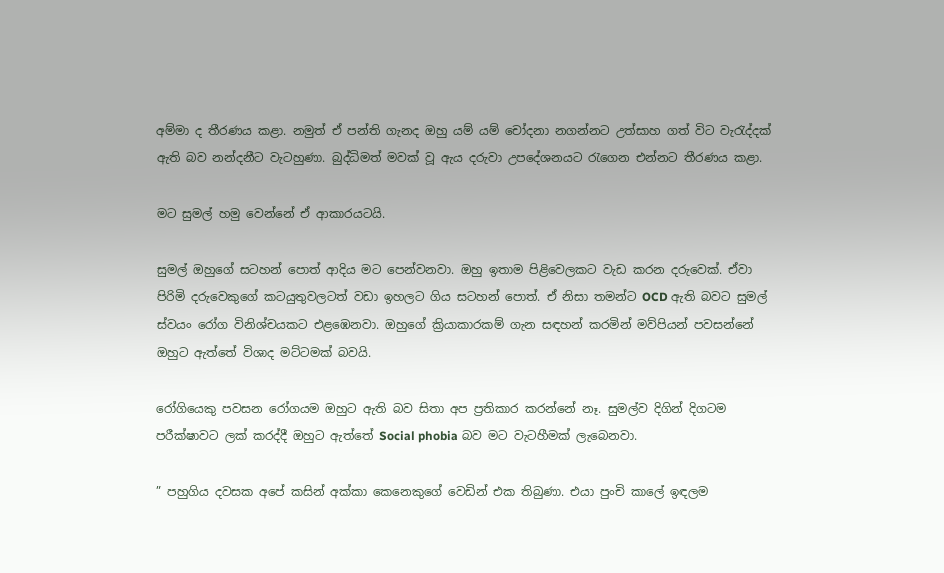අම්මා ද තීරණය කළා. නමුත් ඒ පන්ති ගැනද ඔහු යම් යම් චෝදනා නගන්නට උත්සාහ ගත් විට වැරැද්දක් ඇති බව නන්දනීට වැටහුණා. බුද්ධිමත් මවක් වූ ඇය දරුවා උපදේශනයට රැගෙන එන්නට තීරණය කළා.

මට සුමල් හමු වෙන්නේ ඒ ආකාරයටයි.

සුමල් ඔහුගේ සටහන් පොත් ආදිය මට පෙන්වනවා. ඔහු ඉතාම පිළිවෙලකට වැඩ කරන දරුවෙක්. ඒවා පිරිමි දරුවෙකුගේ කටයුතුවලටත් වඩා ඉහලට ගිය සටහන් පොත්. ඒ නිසා තමන්ට OCD ඇති බවට සුමල් ස්වයං රෝග විනිශ්චයකට එළඹෙනවා. ඔහුගේ ක්‍රියාකාරකම් ගැන සඳහන් කරමින් මව්පියන් පවසන්නේ ඔහුට ඇත්තේ විශාද මට්ටමක් බවයි.

රෝගියෙකු පවසන රෝගයම ඔහුට ඇති බව සිතා අප ප්‍රතිකාර කරන්නේ නෑ. සුමල්ව දිගින් දිගටම පරීක්ෂාවට ලක් කරද්දී ඔහුට ඇත්තේ Social phobia බව මට වැටහීමක් ලැබෙනවා.

” පහුගිය දවසක අපේ කසින් අක්කා කෙනෙකුගේ වෙඩින් එක තිබුණා. එයා පුංචි කාලේ ඉඳලම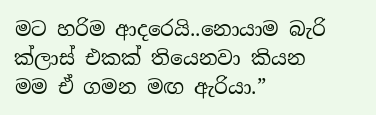මට හරිම ආදරෙයි..නොයාම බැරි ක්ලාස් එකක් තියෙනවා කියන මම ඒ ගමන මඟ ඇරියා.”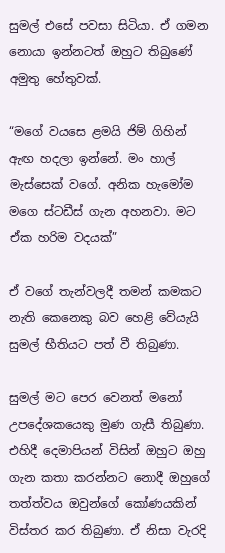සුමල් එසේ පවසා සිටියා. ඒ ගමන නොයා ඉන්නටත් ඔහුට තිබුණේ අමුතු හේතුවක්.

“මගේ වයසෙ ළමයි ජිම් ගිහින් ඇඟ හදලා ඉන්නේ. මං හාල් මැස්සෙක් වගේ. අනික හැමෝම මගෙ ස්ටඩීස් ගැන අහනවා. මට ඒක හරිම වදයක්”

ඒ වගේ තැන්වලදී තමන් කමකට නැති කෙනෙකු බව හෙළි වේයැයි සුමල් භීතියට පත් වී තිබුණා.

සුමල් මට පෙර වෙනත් මනෝ උපදේශකයෙකු මුණ ගැසී තිබුණා. එහිදී දෙමාපියන් විසින් ඔහුට ඔහු ගැන කතා කරන්නට නොදී ඔහුගේ තත්ත්වය ඔවුන්ගේ කෝණයකින් විස්තර කර තිබුණා. ඒ නිසා වැරදි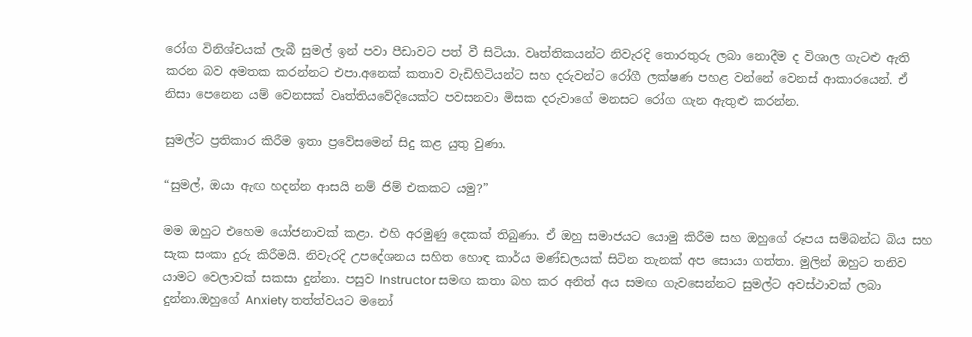රෝග විනිශ්චයක් ලැබී සුමල් ඉන් පවා පීඩාවට පත් වී සිටියා. වෘත්තිකයන්ට නිවැරදි තොරතුරු ලබා නොදීම ද විශාල ගැටළු ඇති කරන බව අමතක කරන්නට එපා.අනෙක් කතාව වැඩිහිටියන්ට සහ දරුවන්ට රෝගී ලක්ෂණ පහළ වන්නේ වෙනස් ආකාරයෙන්. ඒ නිසා පෙනෙන යම් වෙනසක් වෘත්තියවේදියෙක්ට පවසනවා මිසක දරුවාගේ මනසට රෝග ගැන ඇතුළු කරන්න.

සුමල්ට ප්‍රතිකාර කිරීම ඉතා ප්‍රවේසමෙන් සිදු කළ යුතු වුණා.

“සුමල්, ඔයා ඇඟ හදන්න ආසයි නම් ජිම් එකකට යමු?”

මම ඔහුට එහෙම යෝජනාවක් කළා. එහි අරමුණු දෙකක් තිබුණා. ඒ ඔහු සමාජයට යොමු කිරීම සහ ඔහුගේ රූපය සම්බන්ධ බිය සහ සැක සංකා දුරු කිරීමයි. නිවැරදි උපදේශනය සහිත හොඳ කාර්ය මණ්ඩලයක් සිටින තැනක් අප සොයා ගත්තා. මුලින් ඔහුට තනිව යාමට වෙලාවක් සකසා දුන්නා. පසුව Instructor සමඟ කතා බහ කර අනිත් අය සමඟ ගැවසෙන්නට සුමල්ට අවස්ථාවක් ලබා දුන්නා.ඔහුගේ Anxiety තත්ත්වයට මනෝ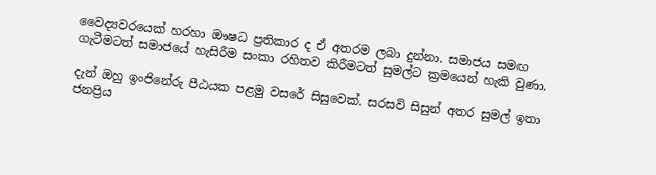වෛද්‍යවරයෙක් හරහා ඖෂධ ප්‍රතිකාර ද ඒ අතරම ලබා දුන්නා. සමාජය සමඟ ගැටීමටත් සමාජයේ හැසිරීම සංකා රහිතව කිරීමටත් සුමල්ට ක්‍රමයෙන් හැකි වුණා.

දැන් ඔහු ඉංජිනේරු පීඨයක පළමු වසරේ සිසුවෙක්. සරසවි සිසුන් අතර සුමල් ඉතා ජනප්‍රිය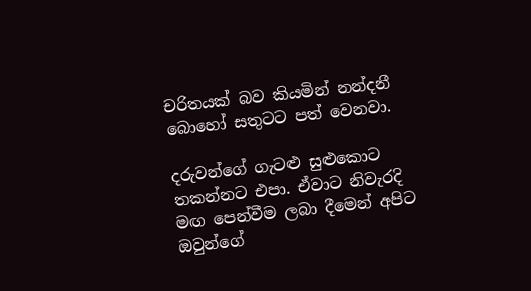චරිතයක් බව කියමින් නන්දනී බොහෝ සතුටට පත් වෙනවා.

දරුවන්ගේ ගැටළු සුළුකොට තකන්නට එපා. ඒවාට නිවැරදි මඟ පෙන්වීම ලබා දීමෙන් අපිට ඔවුන්ගේ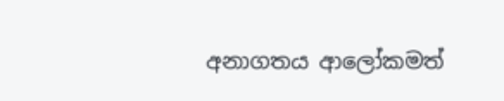අනාගතය ආලෝකමත්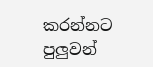කරන්නට පුලුවන්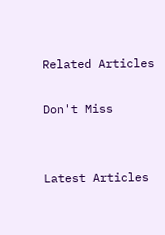Related Articles

Don't Miss


Latest Articles